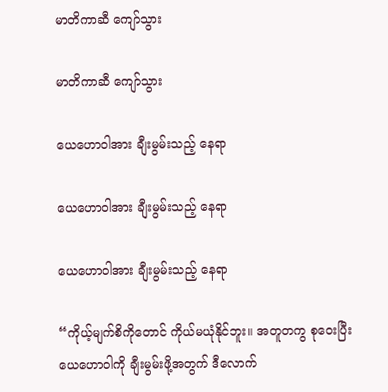မာတိကာဆီ ကျော်သွား

မာတိကာဆီ ကျော်သွား

ယေဟောဝါအား ချီးမွမ်းသည့် နေရာ

ယေဟောဝါအား ချီးမွမ်းသည့် နေရာ

ယေဟောဝါအား ချီးမွမ်းသည့် နေရာ

“ကိုယ့်မျက်စိကိုတောင် ကိုယ်မယုံနိုင်ဘူး။ အတူတကွ စုဝေးပြီး ယေဟောဝါကို ချီးမွမ်းဖို့အတွက် ဒီလောက်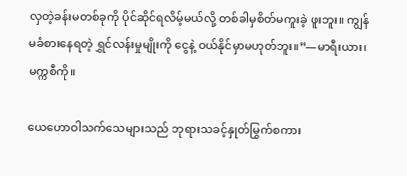လှတဲ့ခန်းမတစ်ခုကို ပိုင်ဆိုင်ရလိမ့်မယ်လို့ တစ်ခါမှစိတ်မကူးခဲ့ ဖူးဘူး။ ကျွန်မခံစားနေရတဲ့ ရွှင်လန်းမှုမျိုးကို ငွေနဲ့ ဝယ်နိုင်မှာမဟုတ်ဘူး။”—မာရီးယား၊ မက္ကစီကို။

ယေဟောဝါသက်သေများသည် ဘုရားသခင့်နှုတ်မြွက်စကား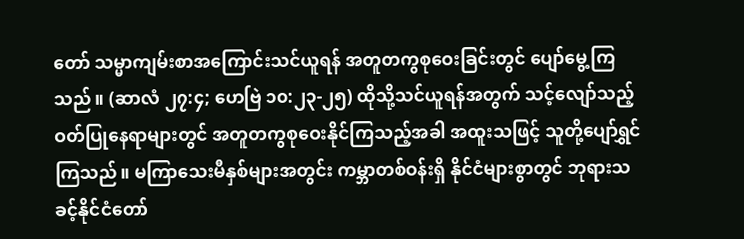တော် သမ္မာကျမ်းစာအကြောင်းသင်ယူရန် အတူတကွစုဝေးခြင်းတွင် ပျော်မွေ့ကြသည်။ (ဆာလံ ၂၇:၄; ဟေဗြဲ ၁၀:၂၃-၂၅) ထိုသို့သင်ယူရန်အတွက် သင့်လျော်သည့်ဝတ်ပြုနေရာများတွင် အတူတကွစုဝေးနိုင်ကြသည့်အခါ အထူးသဖြင့် သူတို့ပျော်ရွှင်ကြသည်။ မကြာသေးမီနှစ်များအတွင်း ကမ္ဘာတစ်ဝန်းရှိ နိုင်ငံများစွာတွင် ဘုရားသခင့်နိုင်ငံတော်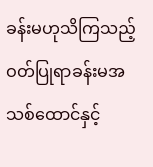ခန်းမဟုသိကြသည့် ဝတ်ပြုရာခန်းမအသစ်ထောင်နှင့်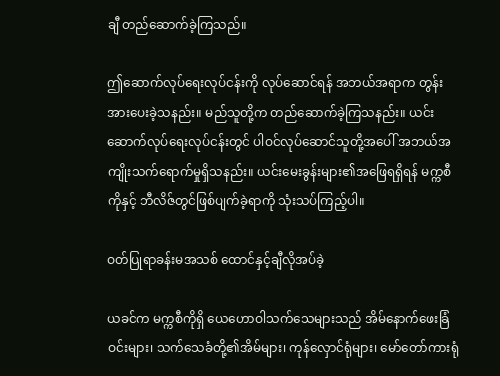ချီ တည်ဆောက်ခဲ့ကြသည်။

ဤဆောက်လုပ်ရေးလုပ်ငန်းကို လုပ်ဆောင်ရန် အဘယ်အရာက တွန်းအားပေးခဲ့သနည်း။ မည်သူတို့က တည်ဆောက်ခဲ့ကြသနည်း။ ယင်းဆောက်လုပ်ရေးလုပ်ငန်းတွင် ပါဝင်လုပ်ဆောင်သူတို့အပေါ် အဘယ်အကျိုးသက်ရောက်မှုရှိသနည်း။ ယင်းမေးခွန်းများ၏အဖြေရရှိရန် မက္ကစီကိုနှင့် ဘီလိဇ်တွင်ဖြစ်ပျက်ခဲ့ရာကို သုံးသပ်ကြည့်ပါ။

ဝတ်ပြုရာခန်းမအသစ် ထောင်နှင့်ချီလိုအပ်ခဲ့

ယခင်က မက္ကစီကိုရှိ ယေဟောဝါသက်သေများသည် အိမ်နောက်ဖေးခြံဝင်းများ၊ သက်သေခံတို့၏အိမ်များ၊ ကုန်လှောင်ရုံများ၊ မော်တော်ကားရုံ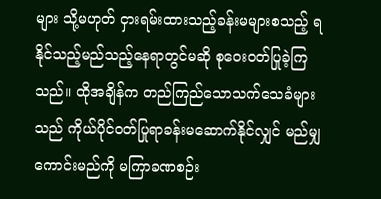များ သို့မဟုတ် ငှားရမ်းထားသည့်ခန်းမများစသည့် ရနိုင်သည့်မည်သည့်နေရာတွင်မဆို စုဝေးဝတ်ပြုခဲ့ကြသည်။ ထိုအချိန်က တည်ကြည်သောသက်သေခံများသည် ကိုယ်ပိုင်ဝတ်ပြုရာခန်းမဆောက်နိုင်လျှင် မည်မျှကောင်းမည်ကို မကြာခဏစဉ်း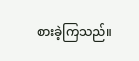စားခဲ့ကြသည်။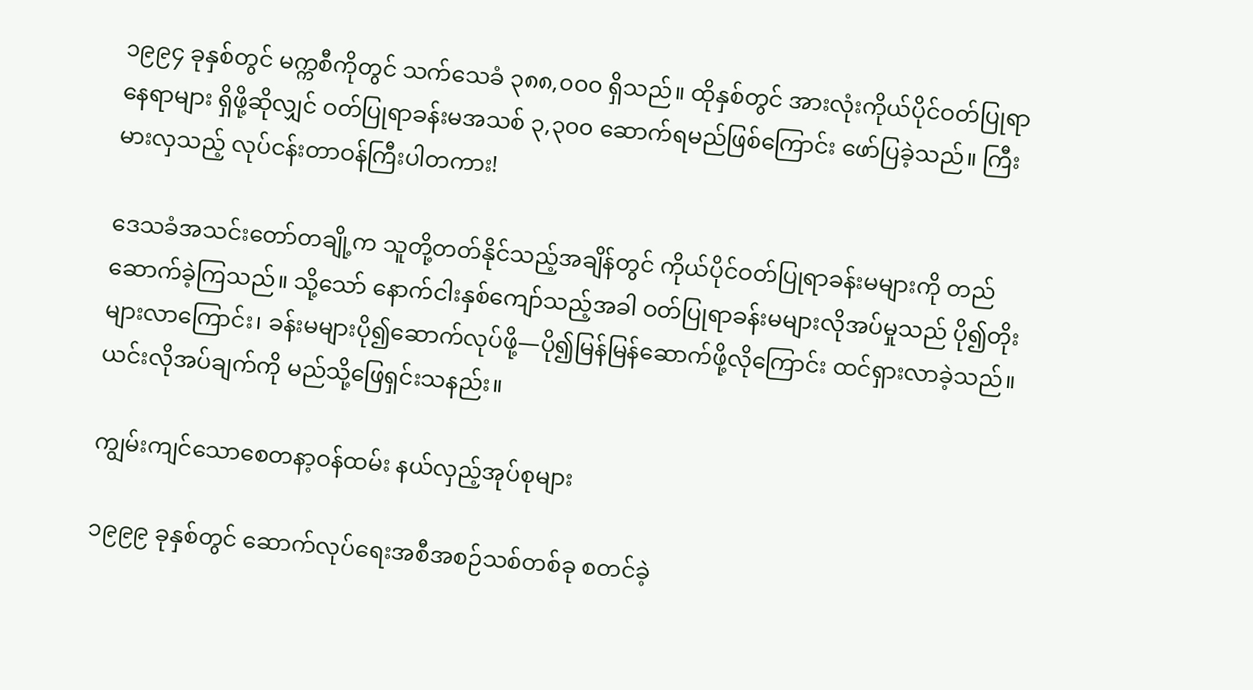၁၉၉၄ ခုနှစ်တွင် မက္ကစီကိုတွင် သက်သေခံ ၃၈၈,၀၀၀ ရှိသည်။ ထိုနှစ်တွင် အားလုံးကိုယ်ပိုင်ဝတ်ပြုရာနေရာများ ရှိဖို့ဆိုလျှင် ဝတ်ပြုရာခန်းမအသစ် ၃,၃၀၀ ဆောက်ရမည်ဖြစ်ကြောင်း ဖော်ပြခဲ့သည်။ ကြီးမားလှသည့် လုပ်ငန်းတာဝန်ကြီးပါတကား!

ဒေသခံအသင်းတော်တချို့က သူတို့တတ်နိုင်သည့်အချိန်တွင် ကိုယ်ပိုင်ဝတ်ပြုရာခန်းမများကို တည်ဆောက်ခဲ့ကြသည်။ သို့သော် နောက်ငါးနှစ်ကျော်သည့်အခါ ဝတ်ပြုရာခန်းမများလိုအပ်မှုသည် ပို၍တိုးများလာကြောင်း၊ ခန်းမများပို၍ဆောက်လုပ်ဖို့—ပို၍မြန်မြန်ဆောက်ဖို့လိုကြောင်း ထင်ရှားလာခဲ့သည်။ ယင်းလိုအပ်ချက်ကို မည်သို့ဖြေရှင်းသနည်း။

ကျွမ်းကျင်သောစေတနာ့ဝန်ထမ်း နယ်လှည့်အုပ်စုများ

၁၉၉၉ ခုနှစ်တွင် ဆောက်လုပ်ရေးအစီအစဉ်သစ်တစ်ခု စတင်ခဲ့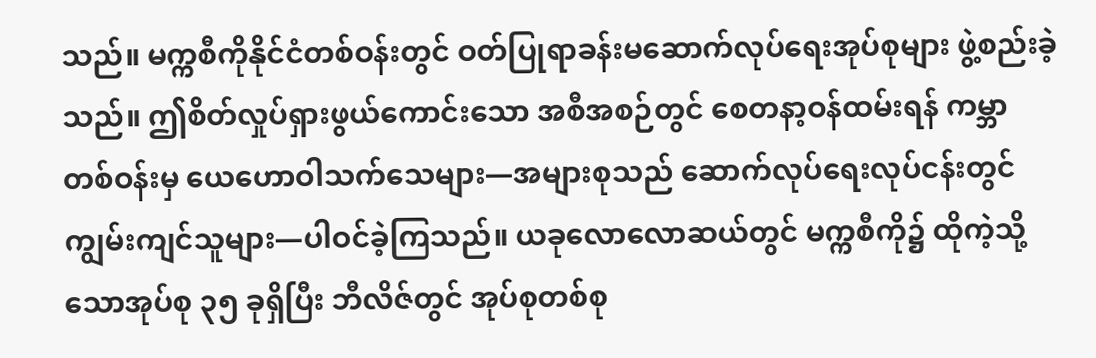သည်။ မက္ကစီကိုနိုင်ငံတစ်ဝန်းတွင် ဝတ်ပြုရာခန်းမဆောက်လုပ်ရေးအုပ်စုများ ဖွဲ့စည်းခဲ့သည်။ ဤစိတ်လှုပ်ရှားဖွယ်ကောင်းသော အစီအစဉ်တွင် စေတနာ့ဝန်ထမ်းရန် ကမ္ဘာတစ်ဝန်းမှ ယေဟောဝါသက်သေများ—အများစုသည် ဆောက်လုပ်ရေးလုပ်ငန်းတွင် ကျွမ်းကျင်သူများ—ပါဝင်ခဲ့ကြသည်။ ယခုလောလောဆယ်တွင် မက္ကစီကို၌ ထိုကဲ့သို့သောအုပ်စု ၃၅ ခုရှိပြီး ဘီလိဇ်တွင် အုပ်စုတစ်စု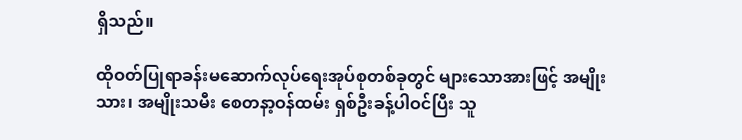ရှိသည်။

ထိုဝတ်ပြုရာခန်းမဆောက်လုပ်ရေးအုပ်စုတစ်ခုတွင် များသောအားဖြင့် အမျိုးသား၊ အမျိုးသမီး စေတနာ့ဝန်ထမ်း ရှစ်ဦးခန့်ပါဝင်ပြီး သူ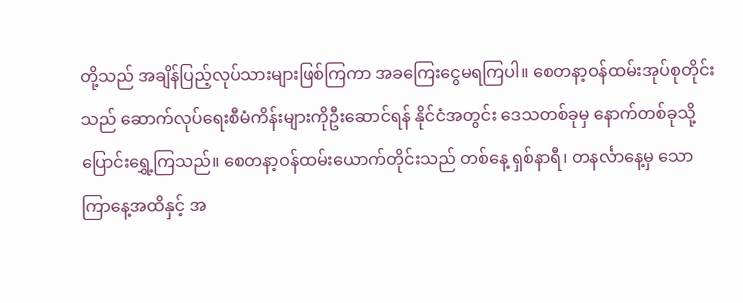တို့သည် အချိန်ပြည့်လုပ်သားများဖြစ်ကြကာ အခကြေးငွေမရကြပါ။ စေတနာ့ဝန်ထမ်းအုပ်စုတိုင်းသည် ဆောက်လုပ်ရေးစီမံကိန်းများကိုဦးဆောင်ရန် နိုင်ငံအတွင်း ဒေသတစ်ခုမှ နောက်တစ်ခုသို့ ပြောင်းရွှေ့ကြသည်။ စေတနာ့ဝန်ထမ်းယောက်တိုင်းသည် တစ်နေ့ ရှစ်နာရီ၊ တနင်္လာနေ့မှ သောကြာနေ့အထိနှင့် အ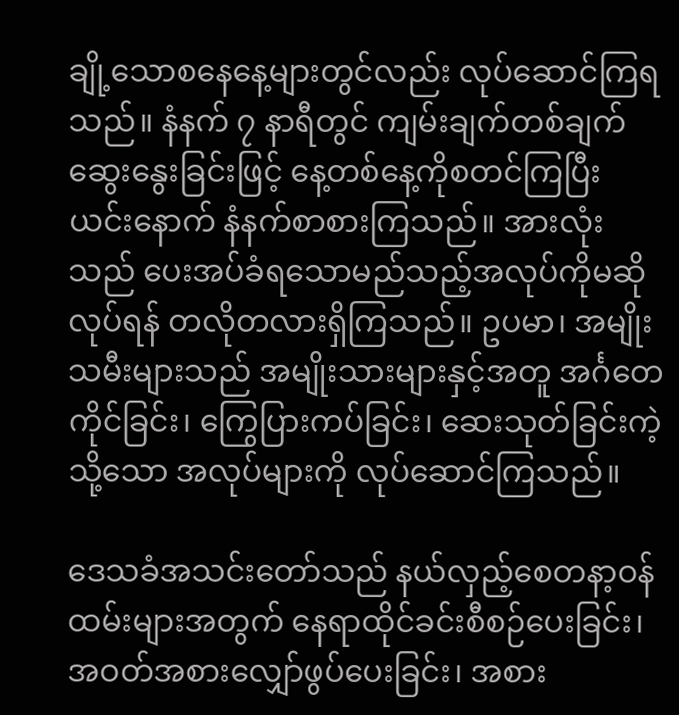ချို့သောစနေနေ့များတွင်လည်း လုပ်ဆောင်ကြရသည်။ နံနက် ၇ နာရီတွင် ကျမ်းချက်တစ်ချက် ဆွေးနွေးခြင်းဖြင့် နေ့တစ်နေ့ကိုစတင်ကြပြီး ယင်းနောက် နံနက်စာစားကြသည်။ အားလုံးသည် ပေးအပ်ခံရသောမည်သည့်အလုပ်ကိုမဆိုလုပ်ရန် တလိုတလားရှိကြသည်။ ဥပမာ၊ အမျိုးသမီးများသည် အမျိုးသားများနှင့်အတူ အင်္ဂတေကိုင်ခြင်း၊ ကြွေပြားကပ်ခြင်း၊ ဆေးသုတ်ခြင်းကဲ့သို့သော အလုပ်များကို လုပ်ဆောင်ကြသည်။

ဒေသခံအသင်းတော်သည် နယ်လှည့်စေတနာ့ဝန်ထမ်းများအတွက် နေရာထိုင်ခင်းစီစဉ်ပေးခြင်း၊ အဝတ်အစားလျှော်ဖွပ်ပေးခြင်း၊ အစား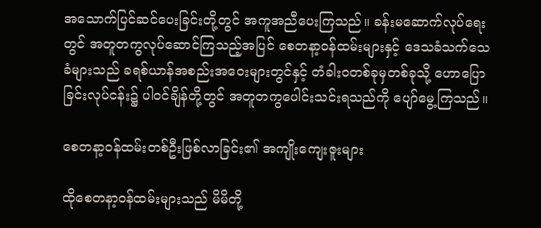အသောက်ပြင်ဆင်ပေးခြင်းတို့တွင် အကူအညီပေးကြသည်။ ခန်းမဆောက်လုပ်ရေးတွင် အတူတကွလုပ်ဆောင်ကြသည့်အပြင် စေတနာ့ဝန်ထမ်းများနှင့် ဒေသခံသက်သေခံများသည် ခရစ်ယာန်အစည်းအဝေးများတွင်နှင့် တံခါးဝတစ်ခုမှတစ်ခုသို့ ဟောပြောခြင်းလုပ်ငန်း၌ ပါဝင်ချိန်တို့တွင် အတူတကွပေါင်းသင်းရသည်ကို ပျော်မွေ့ကြသည်။

စေတနာ့ဝန်ထမ်းတစ်ဦးဖြစ်လာခြင်း၏ အကျိုးကျေးဇူးများ

ထိုစေတနာ့ဝန်ထမ်းများသည် မိမိတို့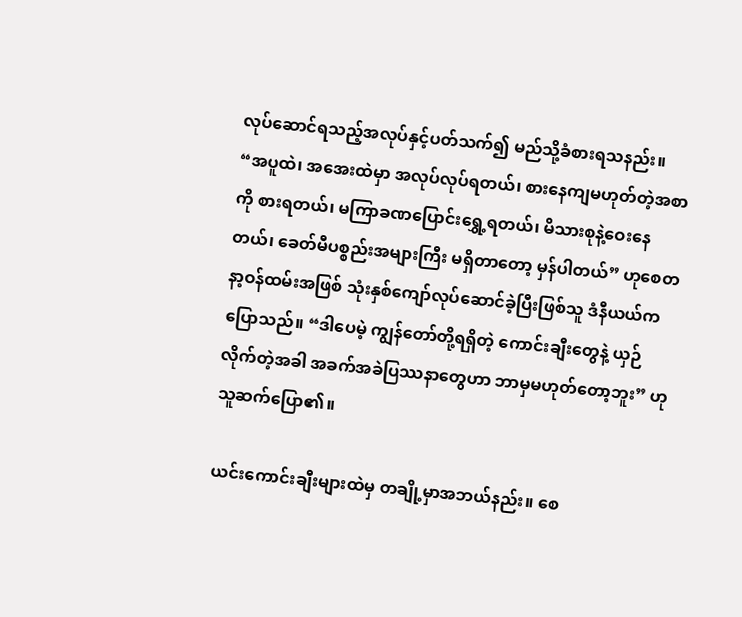လုပ်ဆောင်ရသည့်အလုပ်နှင့်ပတ်သက်၍ မည်သို့ခံစားရသနည်း။ “အပူထဲ၊ အအေးထဲမှာ အလုပ်လုပ်ရတယ်၊ စားနေကျမဟုတ်တဲ့အစာကို စားရတယ်၊ မကြာခဏပြောင်းရွှေ့ရတယ်၊ မိသားစုနဲ့ဝေးနေတယ်၊ ခေတ်မီပစ္စည်းအများကြီး မရှိတာတော့ မှန်ပါတယ်” ဟုစေတနာ့ဝန်ထမ်းအဖြစ် သုံးနှစ်ကျော်လုပ်ဆောင်ခဲ့ပြီးဖြစ်သူ ဒံနီယယ်ကပြောသည်။ “ဒါပေမဲ့ ကျွန်တော်တို့ရရှိတဲ့ ကောင်းချီးတွေနဲ့ ယှဉ်လိုက်တဲ့အခါ အခက်အခဲပြဿနာတွေဟာ ဘာမှမဟုတ်တော့ဘူး” ဟုသူဆက်ပြော၏။

ယင်းကောင်းချီးများထဲမှ တချို့မှာအဘယ်နည်း။ စေ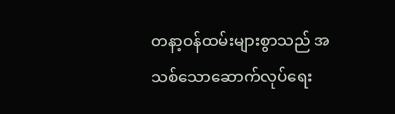တနာ့ဝန်ထမ်းများစွာသည် အသစ်သောဆောက်လုပ်ရေး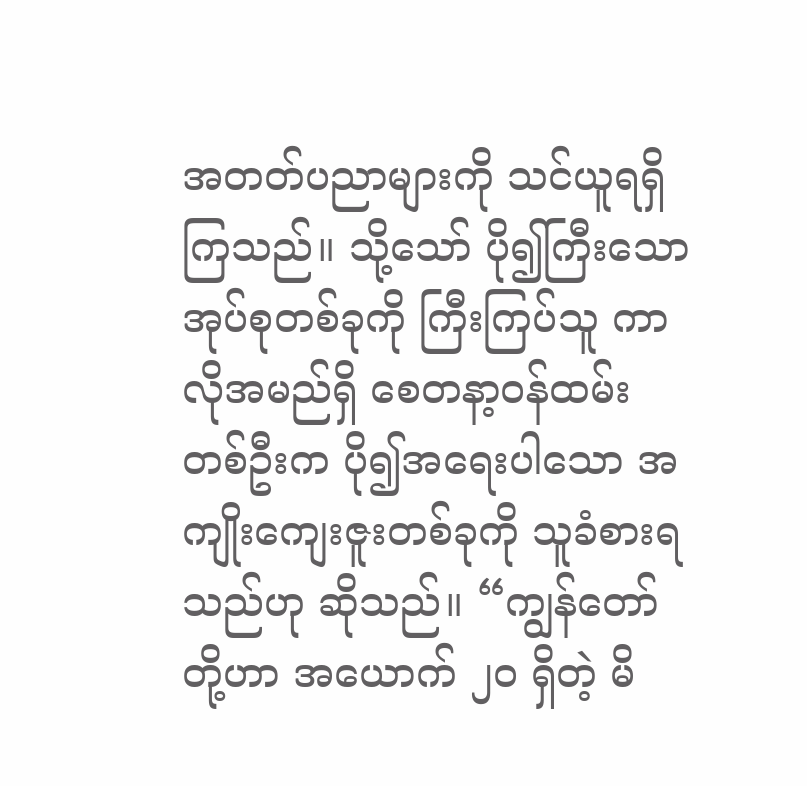အတတ်ပညာများကို သင်ယူရရှိကြသည်။ သို့သော် ပို၍ကြီးသောအုပ်စုတစ်ခုကို ကြီးကြပ်သူ ကာလိုအမည်ရှိ စေတနာ့ဝန်ထမ်းတစ်ဦးက ပို၍အရေးပါသော အကျိုးကျေးဇူးတစ်ခုကို သူခံစားရသည်ဟု ဆိုသည်။ “ကျွန်တော်တို့ဟာ အယောက် ၂၀ ရှိတဲ့ မိ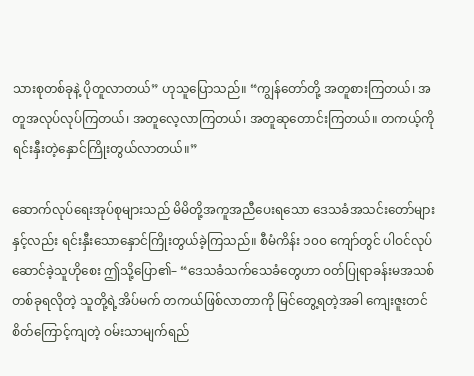သားစုတစ်ခုနဲ့ ပိုတူလာတယ်” ဟုသူပြောသည်။ “ကျွန်တော်တို့ အတူစားကြတယ်၊ အတူအလုပ်လုပ်ကြတယ်၊ အတူလေ့လာကြတယ်၊ အတူဆုတောင်းကြတယ်။ တကယ့်ကိုရင်းနှီးတဲ့နှောင်ကြိုးတွယ်လာတယ်။”

ဆောက်လုပ်ရေးအုပ်စုများသည် မိမိတို့အကူအညီပေးရသော ဒေသခံအသင်းတော်များနှင့်လည်း ရင်းနှီးသောနှောင်ကြိုးတွယ်ခဲ့ကြသည်။ စီမံကိန်း ၁၀၀ ကျော်တွင် ပါဝင်လုပ်ဆောင်ခဲ့သူဟိုစေး ဤသို့ပြော၏– “ဒေသခံသက်သေခံတွေဟာ ဝတ်ပြုရာခန်းမအသစ်တစ်ခုရလိုတဲ့ သူတို့ရဲ့အိပ်မက် တကယ်ဖြစ်လာတာကို မြင်တွေ့ရတဲ့အခါ ကျေးဇူးတင်စိတ်ကြောင့်ကျတဲ့ ဝမ်းသာမျက်ရည်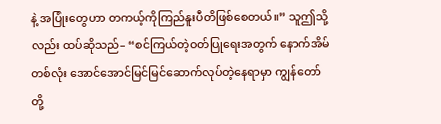နဲ့ အပြုံးတွေဟာ တကယ့်ကိုကြည်နူးပီတိဖြစ်စေတယ်။” သူဤသို့လည်း ထပ်ဆိုသည်– “စင်ကြယ်တဲ့ဝတ်ပြုရေးအတွက် နောက်အိမ်တစ်လုံး အောင်အောင်မြင်မြင်ဆောက်လုပ်တဲ့နေရာမှာ ကျွန်တော်တို့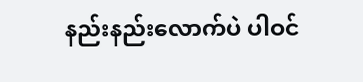နည်းနည်းလောက်ပဲ ပါဝင်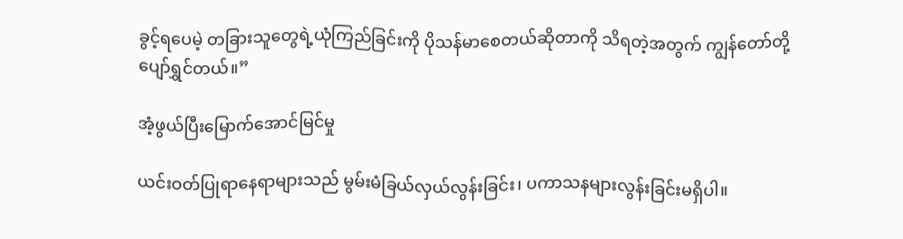ခွင့်ရပေမဲ့ တခြားသူတွေရဲ့ယုံကြည်ခြင်းကို ပိုသန်မာစေတယ်ဆိုတာကို သိရတဲ့အတွက် ကျွန်တော်တို့ ပျော်ရွှင်တယ်။”

အံ့ဖွယ်ပြီးမြောက်အောင်မြင်မှု

ယင်းဝတ်ပြုရာနေရာများသည် မွမ်းမံခြယ်လှယ်လွန်းခြင်း၊ ပကာသနများလွန်းခြင်းမရှိပါ။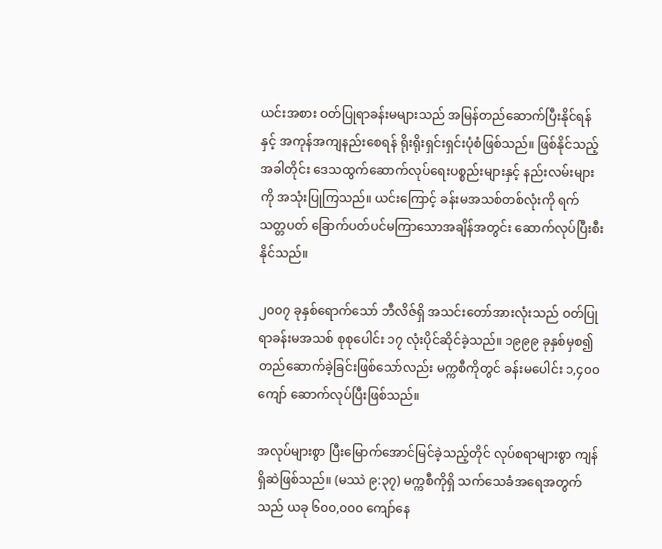ယင်းအစား ဝတ်ပြုရာခန်းမများသည် အမြန်တည်ဆောက်ပြီးနိုင်ရန်နှင့် အကုန်အကျနည်းစေရန် ရိုးရိုးရှင်းရှင်းပုံစံဖြစ်သည်။ ဖြစ်နိုင်သည့်အခါတိုင်း ဒေသထွက်ဆောက်လုပ်ရေးပစ္စည်းများနှင့် နည်းလမ်းများကို အသုံးပြုကြသည်။ ယင်းကြောင့် ခန်းမအသစ်တစ်လုံးကို ရက်သတ္တပတ် ခြောက်ပတ်ပင်မကြာသောအချိန်အတွင်း ဆောက်လုပ်ပြီးစီးနိုင်သည်။

၂၀၀၇ ခုနှစ်ရောက်သော် ဘီလိဇ်ရှိ အသင်းတော်အားလုံးသည် ဝတ်ပြုရာခန်းမအသစ် စုစုပေါင်း ၁၇ လုံးပိုင်ဆိုင်ခဲ့သည်။ ၁၉၉၉ ခုနှစ်မှစ၍ တည်ဆောက်ခဲ့ခြင်းဖြစ်သော်လည်း မက္ကစီကိုတွင် ခန်းမပေါင်း ၁,၄၀၀ ကျော် ဆောက်လုပ်ပြီးဖြစ်သည်။

အလုပ်များစွာ ပြီးမြောက်အောင်မြင်ခဲ့သည့်တိုင် လုပ်စရာများစွာ ကျန်ရှိဆဲဖြစ်သည်။ (မဿဲ ၉:၃၇) မက္ကစီကိုရှိ သက်သေခံအရေအတွက်သည် ယခု ၆၀၀,၀၀၀ ကျော်နေ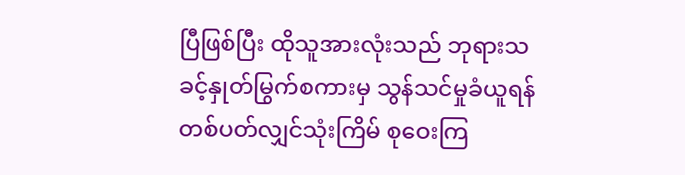ပြီဖြစ်ပြီး ထိုသူအားလုံးသည် ဘုရားသခင့်နှုတ်မြွက်စကားမှ သွန်သင်မှုခံယူရန် တစ်ပတ်လျှင်သုံးကြိမ် စုဝေးကြ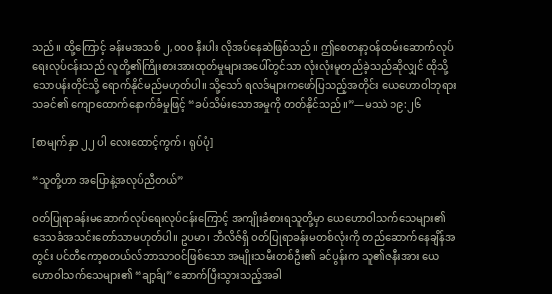သည်။ ထို့ကြောင့် ခန်းမအသစ် ၂,၀၀၀ နီးပါး လိုအပ်နေဆဲဖြစ်သည်။ ဤစေတနာ့ဝန်ထမ်းဆောက်လုပ်ရေးလုပ်ငန်းသည် လူတို့၏ကြိုးစားအားထုတ်မှုများအပေါ်တွင်သာ လုံးလုံးမူတည်ခဲ့သည်ဆိုလျှင် ထိုသို့သောပန်းတိုင်သို့ ရောက်နိုင်မည်မဟုတ်ပါ။ သို့သော် ရလဒ်များကဖော်ပြသည့်အတိုင်း ယေဟောဝါဘုရားသခင်၏ ကျောထောက်နောက်ခံမှုဖြင့် “ခပ်သိမ်းသောအမှုကို တတ်နိုင်သည်။”—မဿဲ ၁၉:၂၆

[စာမျက်နှာ ၂၂ ပါ လေးထောင့်ကွက်၊ ရုပ်ပုံ]

“သူတို့ဟာ အပြောနဲ့အလုပ်ညီတယ်”

ဝတ်ပြုရာခန်းမဆောက်လုပ်ရေးလုပ်ငန်းကြောင့် အကျိုးခံစားရသူတို့မှာ ယေဟောဝါသက်သေများ၏ ဒေသခံအသင်းတော်သာမဟုတ်ပါ။ ဥပမာ၊ ဘီလိဇ်ရှိ ဝတ်ပြုရာခန်းမတစ်လုံးကို တည်ဆောက်နေချိန်အတွင်း ပင်တီကော့စတယ်လ်ဘာသာဝင်ဖြစ်သော အမျိုးသမီးတစ်ဦး၏ ခင်ပွန်းက သူ၏ဇနီးအား ယေဟောဝါသက်သေများ၏ “ချာ့ခ်ျ” ဆောက်ပြီးသွားသည့်အခါ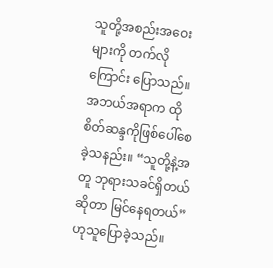သူတို့အစည်းအဝေးများကို တက်လိုကြောင်း ပြောသည်။ အဘယ်အရာက ထိုစိတ်ဆန္ဒကိုဖြစ်ပေါ်စေခဲ့သနည်း။ “သူတို့နဲ့အတူ ဘုရားသခင်ရှိတယ်ဆိုတာ မြင်နေရတယ်” ဟုသူပြောခဲ့သည်။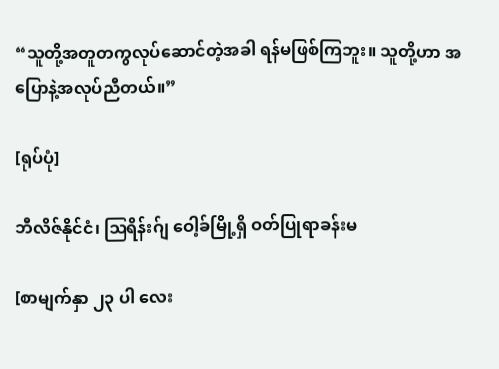“သူတို့အတူတကွလုပ်ဆောင်တဲ့အခါ ရန်မဖြစ်ကြဘူး။ သူတို့ဟာ အပြောနဲ့အလုပ်ညီတယ်။”

[ရုပ်ပုံ]

ဘီလိဇ်နိုင်ငံ၊ ဩရိန်းဂ်ျ ဝေါ့ခ်မြို့ရှိ ဝတ်ပြုရာခန်းမ

[စာမျက်နှာ ၂၃ ပါ လေး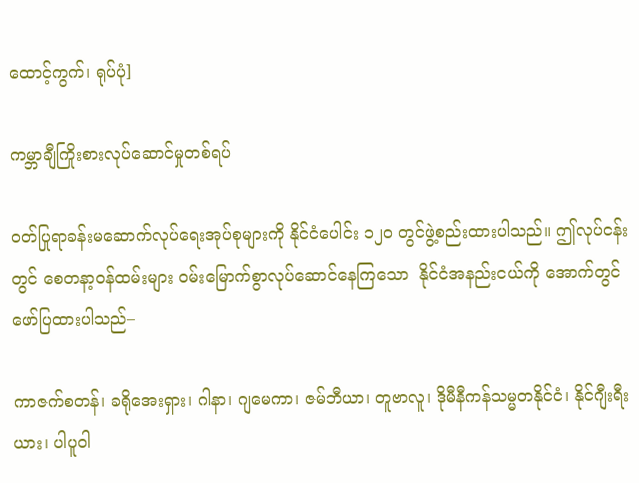ထောင့်ကွက်၊ ရုပ်ပုံ]

ကမ္ဘာချီကြိုးစားလုပ်ဆောင်မှုတစ်ရပ်

ဝတ်ပြုရာခန်းမဆောက်လုပ်ရေးအုပ်စုများကို နိုင်ငံပေါင်း ၁၂၀ တွင်ဖွဲ့စည်းထားပါသည်။ ဤလုပ်ငန်းတွင် စေတနာ့ဝန်ထမ်းများ ဝမ်းမြောက်စွာလုပ်ဆောင်နေကြသော  နိုင်ငံအနည်းငယ်ကို အောက်တွင်ဖော်ပြထားပါသည်–

ကာဇက်စတန်၊ ခရိုအေးရှား၊ ဂါနာ၊ ဂျမေကာ၊ ဇမ်ဘီယာ၊ တူဗာလူ၊ ဒိုမီနီကန်သမ္မတနိုင်ငံ၊ နိုင်ဂျီးရီးယား၊ ပါပူဝါ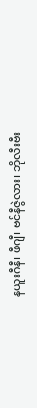နယူးဂီနီ၊ ဖီဂျီ၊ ဗင်နီဇွဲလား၊ ဘိုလီးဗီး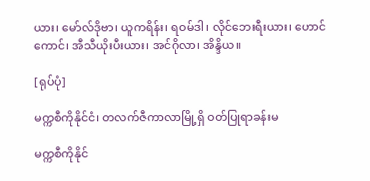ယား၊ မော်လ်ဒိုဗာ၊ ယူကရိန်း၊ ရဝမ်ဒါ၊ လိုင်ဘေးရီးယား၊ ဟောင်ကောင်၊ အီသီယိုးပီးယား၊ အင်ဂိုလာ၊ အိန္ဒိယ။

[ရုပ်ပုံ]

မက္ကစီကိုနိုင်ငံ၊ တလက်ဇီကာလာမြို့ရှိ ဝတ်ပြုရာခန်းမ

မက္ကစီကိုနိုင်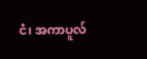ငံ၊ အကာပူလ်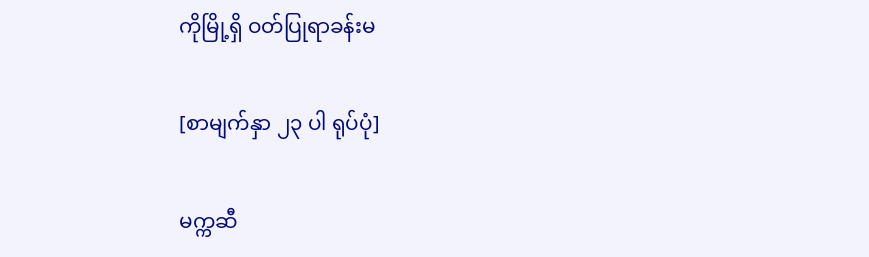ကိုမြို့ရှိ ဝတ်ပြုရာခန်းမ

[စာမျက်နှာ ၂၃ ပါ ရုပ်ပုံ]

မက္ကဆီ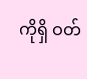ကိုရှိ ဝတ်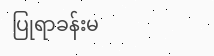ပြုရာခန်းမ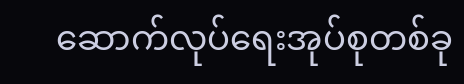ဆောက်လုပ်ရေးအုပ်စုတစ်ခု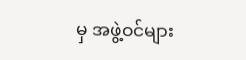မှ အဖွဲ့ဝင်များ